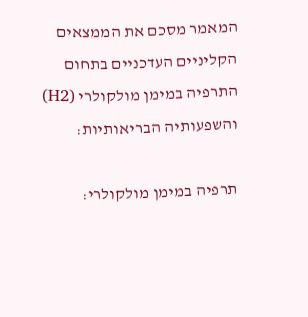המאמר מסכם את הממצאים הקליניים העדכניים בתחום התרפיה במימן מולקולרי (H2) והשפעותיה הבריאותיות:

תרפיה במימן מולקולרי: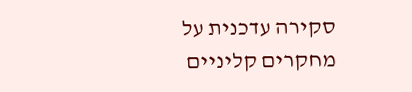סקירה עדכנית על מחקרים קליניים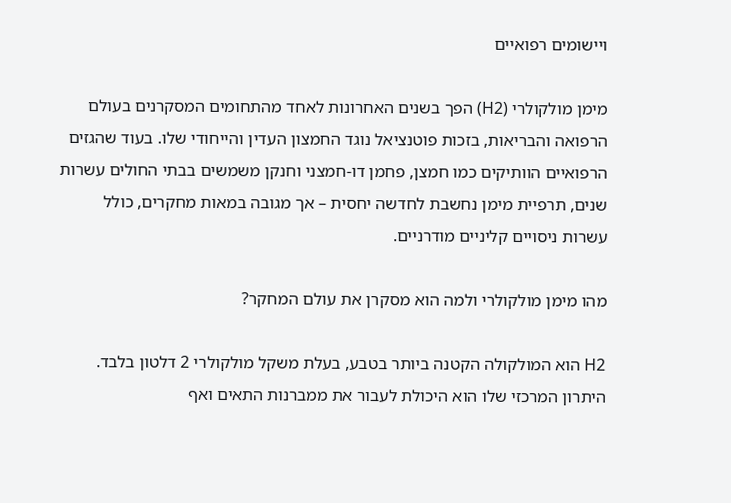ויישומים רפואיים

מימן מולקולרי (H2) הפך בשנים האחרונות לאחד מהתחומים המסקרנים בעולם הרפואה והבריאות, בזכות פוטנציאל נוגד החמצון העדין והייחודי שלו. בעוד שהגזים הרפואיים הוותיקים כמו חמצן, פחמן דו-חמצני וחנקן משמשים בבתי החולים עשרות שנים, תרפיית מימן נחשבת לחדשה יחסית – אך מגובה במאות מחקרים, כולל עשרות ניסויים קליניים מודרניים.

מהו מימן מולקולרי ולמה הוא מסקרן את עולם המחקר?

H2 הוא המולקולה הקטנה ביותר בטבע, בעלת משקל מולקולרי 2 דלטון בלבד. היתרון המרכזי שלו הוא היכולת לעבור את ממברנות התאים ואף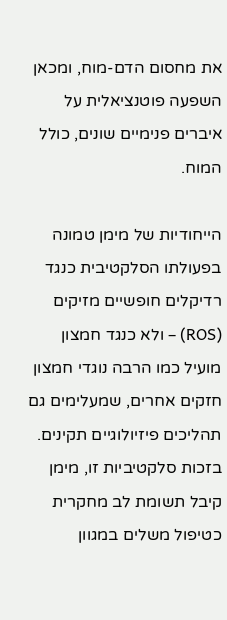את מחסום הדם-מוח, ומכאן השפעה פוטנציאלית על איברים פנימיים שונים, כולל המוח.

הייחודיות של מימן טמונה בפעולתו הסלקטיבית כנגד רדיקלים חופשיים מזיקים (ROS) – ולא כנגד חמצון מועיל כמו הרבה נוגדי חמצון חזקים אחרים, שמעלימים גם תהליכים פיזיולוגיים תקינים. בזכות סלקטיביות זו, מימן קיבל תשומת לב מחקרית כטיפול משלים במגוון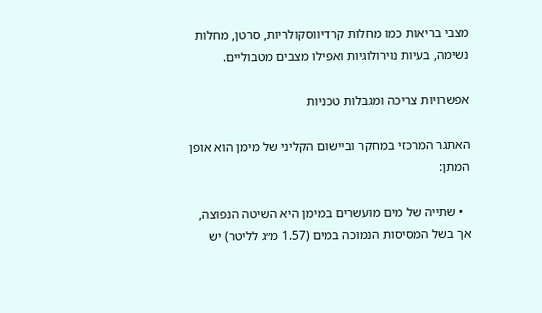מצבי בריאות כמו מחלות קרדיווסקולריות, סרטן, מחלות נשימה, בעיות נוירולוגיות ואפילו מצבים מטבוליים.

אפשרויות צריכה ומגבלות טכניות

האתגר המרכזי במחקר וביישום הקליני של מימן הוא אופן המתן:

  • שתייה של מים מועשרים במימן היא השיטה הנפוצה, אך בשל המסיסות הנמוכה במים (1.57 מ״ג לליטר) יש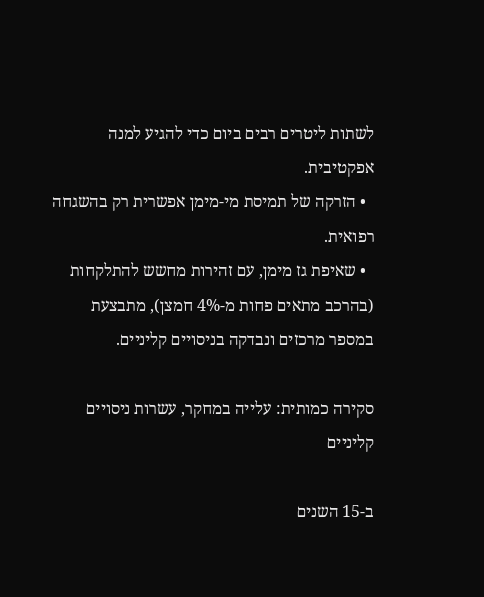לשתות ליטרים רבים ביום כדי להגיע למנה אפקטיבית.
  • הזרקה של תמיסת מי-מימן אפשרית רק בהשגחה רפואית.
  • שאיפת גז מימן, עם זהירות מחשש להתלקחות (בהרכב מתאים פחות מ-4% חמצן), מתבצעת במספר מרכזים ונבדקה בניסויים קליניים.

סקירה כמותית: עלייה במחקר, עשרות ניסויים קליניים

ב-15 השנים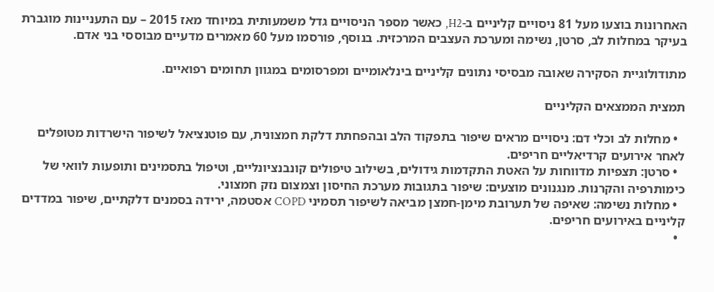האחרונות בוצעו מעל 81 ניסויים קליניים ב-H2, כאשר מספר הניסויים גדל משמעותית במיוחד מאז 2015 – עם התעניינות מוגברת בעיקר במחלות לב, סרטן, נשימה ומערכת העצבים המרכזית. בנוסף, פורסמו מעל 60 מאמרים מדעיים מבוססי בני אדם.

מתודולוגיית הסקירה שאובה מבסיסי נתונים קליניים בינלאומיים ומפרסומים במגוון תחומים רפואיים.

תמצית הממצאים הקליניים

  • מחלות לב וכלי דם: ניסויים מראים שיפור בתפקוד הלב ובהפחתת דלקת חמצונית, עם פוטנציאל לשיפור הישרדות מטופלים לאחר אירועים קרדיאליים חריפים.
  • סרטן: תצפיות מדווחות על האטת התקדמות גידולים, בשילוב טיפולים קונבנציונליים, וטיפול בתסמינים ותופעות לוואי של כימותרפיה והקרנות. מנגנונים מוצעים: שיפור בתגובות מערכת החיסון וצמצום נזק חמצוני.
  • מחלות נשימה: שאיפה של תערובת מימן-חמצן מביאה לשיפור תסמיני COPD אסטמה, ירידה בסמנים דלקתיים, שיפור במדדים קליניים באירועים חריפים.
  •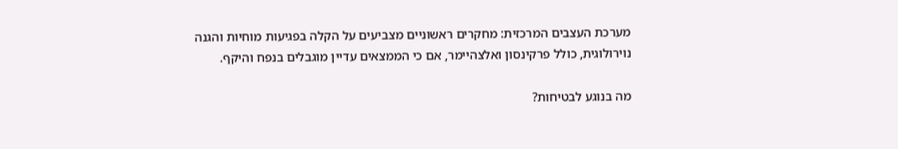מערכת העצבים המרכזית: מחקרים ראשוניים מצביעים על הקלה בפגיעות מוחיות והגנה נוירולוגית, כולל פרקינסון ואלצהיימר, אם כי הממצאים עדיין מוגבלים בנפח והיקף.

מה בנוגע לבטיחות?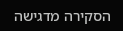הסקירה מדגישה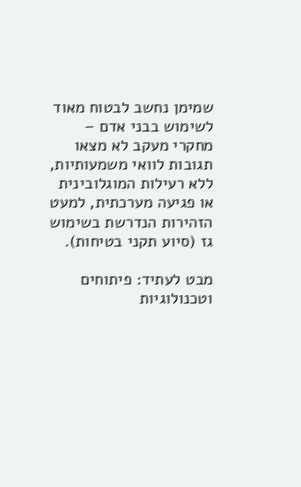שמימן נחשב לבטוח מאוד לשימוש בבני אדם – מחקרי מעקב לא מצאו תגובות לוואי משמעותיות, ללא רעילות המוגלובינית או פגיעה מערכתית, למעט הזהירות הנדרשת בשימוש גז (סיוע תקני בטיחות).

מבט לעתיד: פיתוחים וטכנולוגיות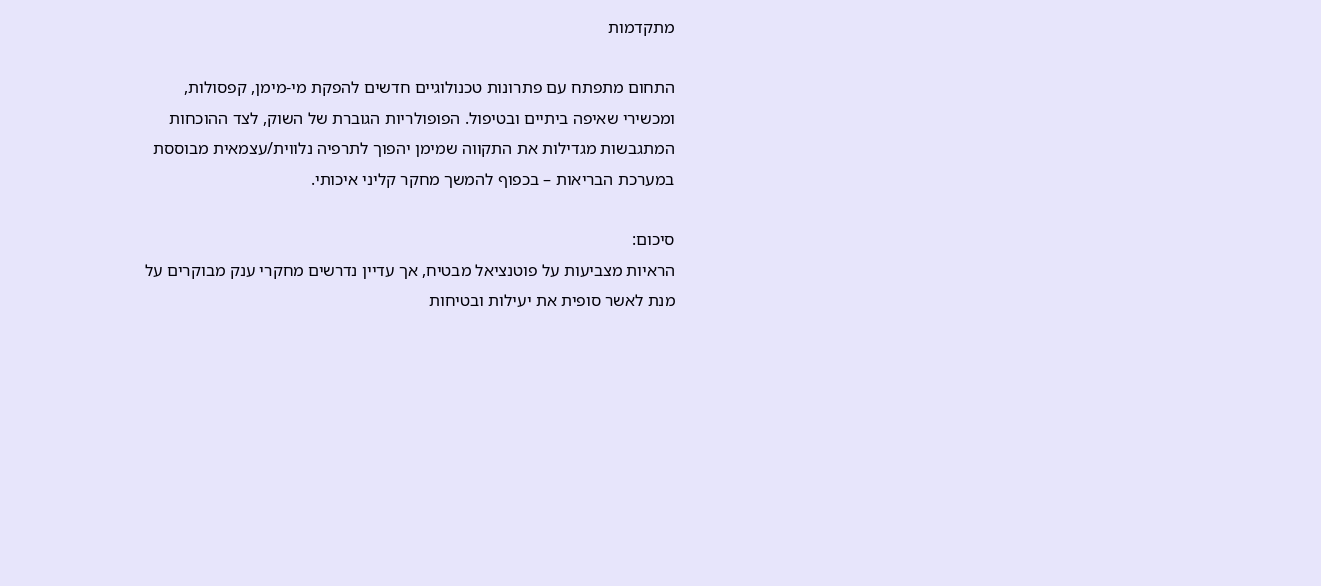מתקדמות

התחום מתפתח עם פתרונות טכנולוגיים חדשים להפקת מי-מימן, קפסולות, ומכשירי שאיפה ביתיים ובטיפול. הפופולריות הגוברת של השוק, לצד ההוכחות המתגבשות מגדילות את התקווה שמימן יהפוך לתרפיה נלווית/עצמאית מבוססת במערכת הבריאות – בכפוף להמשך מחקר קליני איכותי.

סיכום:
הראיות מצביעות על פוטנציאל מבטיח, אך עדיין נדרשים מחקרי ענק מבוקרים על מנת לאשר סופית את יעילות ובטיחות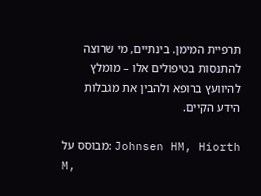תרפיית המימן. בינתיים, מי שרוצה להתנסות בטיפולים אלו – מומלץ להיוועץ ברופא ולהבין את מגבלות הידע הקיים.

מבוסס על: Johnsen HM, Hiorth M,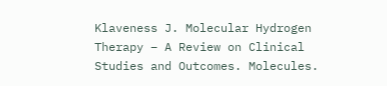Klaveness J. Molecular Hydrogen Therapy – A Review on Clinical Studies and Outcomes. Molecules.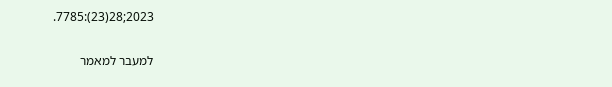2023;28(23):7785.

למעבר למאמר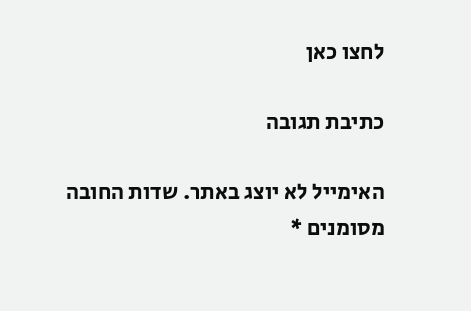לחצו כאן

כתיבת תגובה

האימייל לא יוצג באתר. שדות החובה מסומנים *